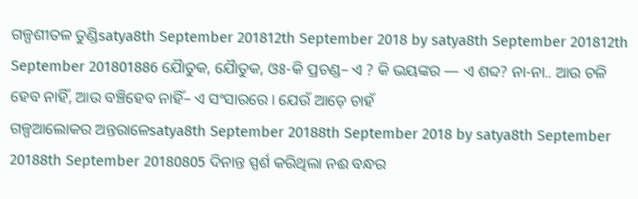ଗଳ୍ପଶୀତଳ ତୁଣ୍ଡିsatya8th September 201812th September 2018 by satya8th September 201812th September 201801886 ଯୈାତୁକ, ଯୈାତୁକ, ଓଃ-କି ପ୍ରଚଣ୍ଡ– ଏ ? କି ଭୟଙ୍କର — ଏ ଶବ୍ଦ? ନା-ନା.. ଆଉ ଚଳି ହେବ ନାହିଁ, ଆଉ ବଞ୍ଚିହେବ ନାହିଁ– ଏ ସଂସାରରେ । ଯେଉଁ ଆଡ଼େ ଚାହଁ
ଗଳ୍ପଆଲୋକର ଅନ୍ତରାଳେsatya8th September 20188th September 2018 by satya8th September 20188th September 20180805 ଦିନାନ୍ତ ସ୍ପର୍ଶ କରିଥିଲା ନଈ ବନ୍ଧର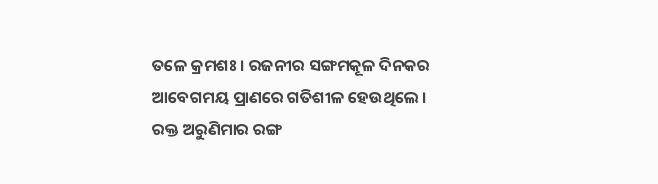ତଳେ କ୍ରମଶଃ । ରଜନୀର ସଙ୍ଗମକୂଳ ଦିନକର ଆବେଗମୟ ପ୍ରାଣରେ ଗତିଶୀଳ ହେଉଥିଲେ । ରକ୍ତ ଅରୁଣିମାର ରଙ୍ଗ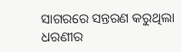ସାଗରରେ ସନ୍ତରଣ କରୁଥିଲା ଧରଣୀର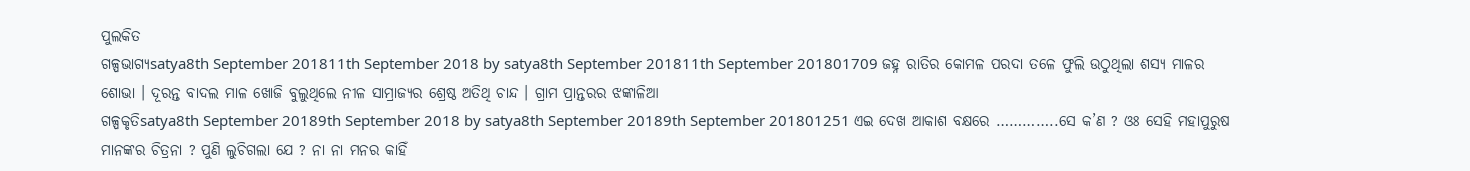ପୁଲକିତ
ଗଳ୍ପଭାଗ୍ୟsatya8th September 201811th September 2018 by satya8th September 201811th September 201801709 ଜହ୍ନ ରାତିର କୋମଳ ପରଦା ତଳେ ଫୁଲି ଉଠୁଥିଲା ଶସ୍ୟ ମାଳର ଶୋଭା । ଦୂରନ୍ତ ବାଦଲ ମାଳ ଖୋଜି ବୁଲୁଥିଲେ ନୀଳ ସାମ୍ରାଜ୍ୟର ଶ୍ରେଷ୍ଠ ଅତିଥି ଚାନ୍ଦ । ଗ୍ରାମ ପ୍ରାନ୍ତରର ଝଙ୍କାଳିଆ
ଗଳ୍ପକୃତିsatya8th September 20189th September 2018 by satya8th September 20189th September 201801251 ଏଇ ଦେଖ ଆକାଶ ବକ୍ଷରେ …………..ସେ କ’ଣ ? ଓଃ ସେହି ମହାପୁରୁଷ ମାନଙ୍କର ଚିତ୍ରନା ? ପୁଣି ଲୁଚିଗଲା ଯେ ? ନା ନା ମନର କାହିଁ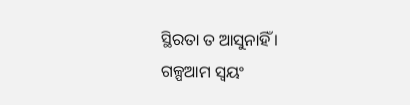ସ୍ଥିରତା ତ ଆସୁନାହିଁ ।
ଗଳ୍ପଆମ ସ୍ୱୟଂ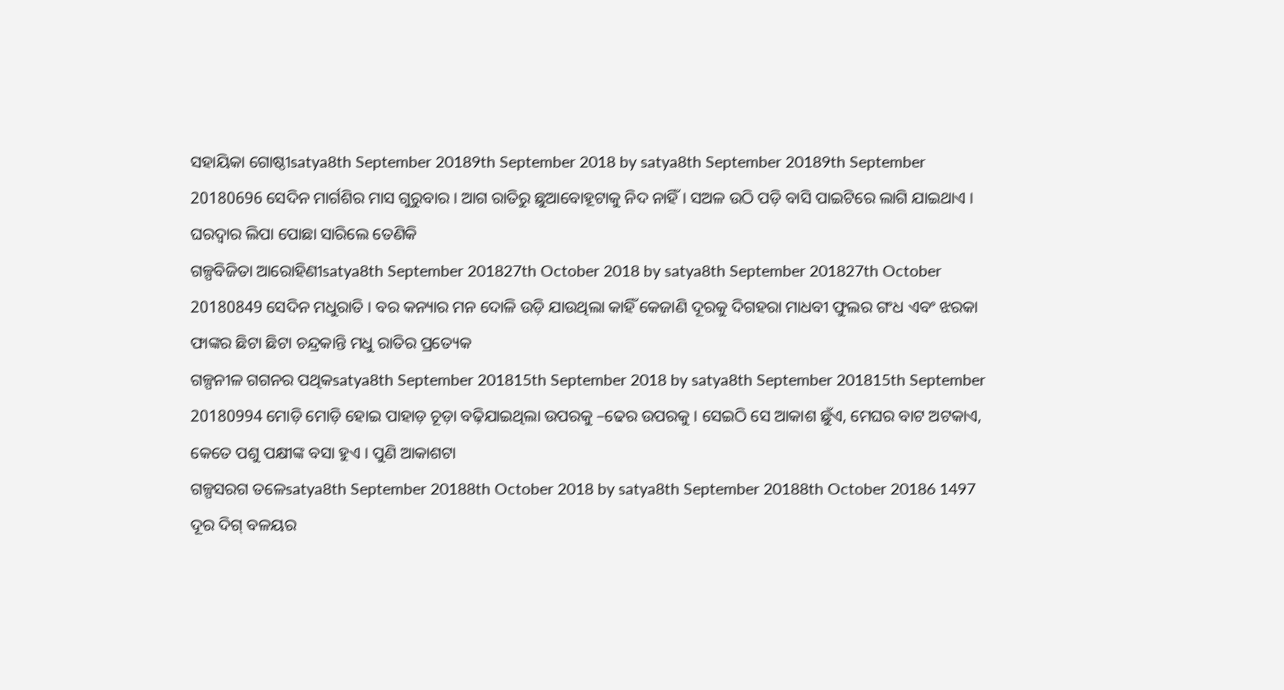ସହାୟିକା ଗୋଷ୍ଠୀsatya8th September 20189th September 2018 by satya8th September 20189th September 20180696 ସେଦିନ ମାର୍ଗଶିର ମାସ ଗୁରୁବାର । ଆଗ ରାତିରୁ ଛୁଆବୋହୂଟାକୁ ନିଦ ନାହିଁ । ସଅଳ ଉଠି ପଡ଼ି ବାସି ପାଇଟିରେ ଲାଗି ଯାଇଥାଏ । ଘରଦ୍ୱାର ଲିପା ପୋଛା ସାରିଲେ ତେଣିକି
ଗଳ୍ପବିଜିତା ଆରୋହିଣୀsatya8th September 201827th October 2018 by satya8th September 201827th October 20180849 ସେଦିନ ମଧୁରାତି । ବର କନ୍ୟାର ମନ ଦୋଳି ଉଡ଼ି ଯାଉଥିଲା କାହିଁ କେଜାଣି ଦୂରକୁ ଦିଗହରା ମାଧବୀ ଫୁଲର ଗଂଧ ଏବଂ ଝରକା ଫାଙ୍କର ଛିଟା ଛିଟା ଚନ୍ଦ୍ରକାନ୍ତି ମଧୁ ରାତିର ପ୍ରତ୍ୟେକ
ଗଳ୍ପନୀଳ ଗଗନର ପଥିକsatya8th September 201815th September 2018 by satya8th September 201815th September 20180994 ମୋଡ଼ି ମୋଡ଼ି ହୋଇ ପାହାଡ଼ ଚୂଡ଼ା ବଢ଼ିଯାଇଥିଲା ଉପରକୁ –ଢେର ଉପରକୁ । ସେଇଠି ସେ ଆକାଶ ଛୁଁଏ, ମେଘର ବାଟ ଅଟକାଏ, କେତେ ପଶୁ ପକ୍ଷୀଙ୍କ ବସା ହୁଏ । ପୁଣି ଆକାଶଟା
ଗଳ୍ପସରଗ ତଳେsatya8th September 20188th October 2018 by satya8th September 20188th October 20186 1497 ଦୂର ଦିଗ୍ ବଳୟର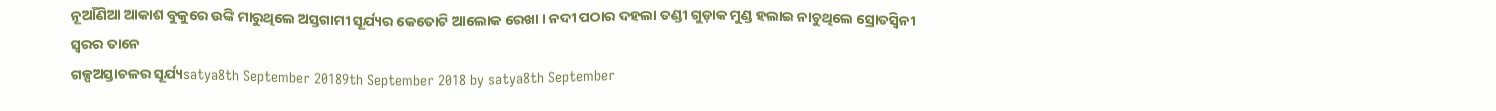ନୂଆଁଣିଆ ଆକାଶ ବୁକୁରେ ଉଙ୍କି ମାରୁଥିଲେ ଅସ୍ତଗାମୀ ସୂର୍ଯ୍ୟର କେତୋଟି ଆଲୋକ ରେଖା । ନଦୀ ପଠାର ଦହଲା ତଣ୍ଡୀ ଗୁଡ଼ାକ ମୁଣ୍ଡ ହଲାଇ ନାଚୁଥିଲେ ସ୍ରୋତସ୍ୱିନୀ ସ୍ୱରର ତାନେ
ଗଳ୍ପଅସ୍ତାଚଳର ସୂର୍ଯ୍ୟsatya8th September 20189th September 2018 by satya8th September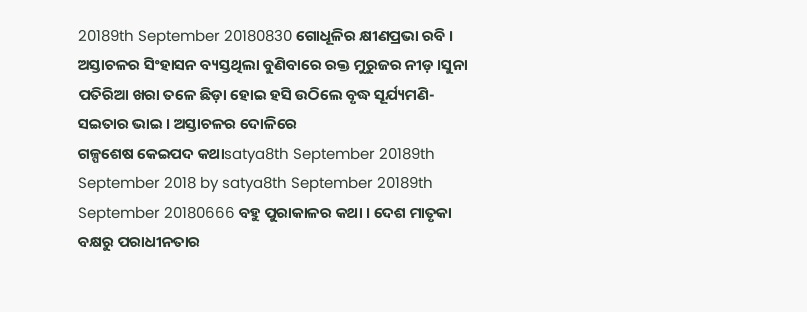20189th September 20180830 ଗୋଧୂଳିର କ୍ଷୀଣପ୍ରଭା ରବି । ଅସ୍ତାଚଳର ସିଂହାସନ ବ୍ୟସ୍ତଥିଲା ବୁଣିବାରେ ରକ୍ତ ମୁରୁଜର ନୀଡ଼ ।ସୁନା ପତିରିଆ ଖରା ତଳେ ଛିଡ଼ା ହୋଇ ହସି ଉଠିଲେ ବୃଦ୍ଧ ସୂର୍ଯ୍ୟମଣି-ସଇତାର ଭାଇ । ଅସ୍ତାଚଳର ଦୋଳିରେ
ଗଳ୍ପଶେଷ କେଇପଦ କଥାsatya8th September 20189th September 2018 by satya8th September 20189th September 20180666 ବହୁ ପୁରାକାଳର କଥା । ଦେଶ ମାତୃକା ବକ୍ଷରୁ ପରାଧୀନତାର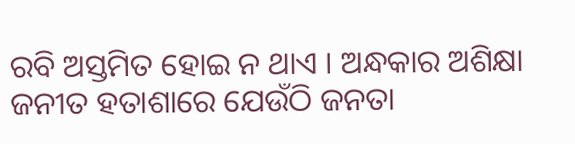ରବି ଅସ୍ତମିତ ହୋଇ ନ ଥାଏ । ଅନ୍ଧକାର ଅଶିକ୍ଷା ଜନୀତ ହତାଶାରେ ଯେଉଁଠି ଜନତା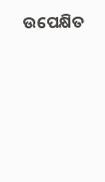ଉପେକ୍ଷିତ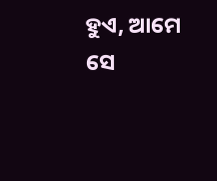ହୁଏ, ଆମେ ସେ